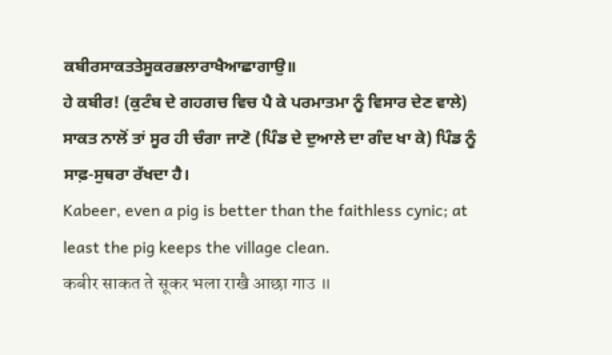ਕਬੀਰਸਾਕਤਤੇਸੂਕਰਭਲਾਰਾਖੈਆਛਾਗਾਉ॥
ਹੇ ਕਬੀਰ! (ਕੁਟੰਬ ਦੇ ਗਹਗਚ ਵਿਚ ਪੈ ਕੇ ਪਰਮਾਤਮਾ ਨੂੰ ਵਿਸਾਰ ਦੇਣ ਵਾਲੇ) ਸਾਕਤ ਨਾਲੋਂ ਤਾਂ ਸੂਰ ਹੀ ਚੰਗਾ ਜਾਣੋ (ਪਿੰਡ ਦੇ ਦੁਆਲੇ ਦਾ ਗੰਦ ਖਾ ਕੇ) ਪਿੰਡ ਨੂੰ ਸਾਫ਼-ਸੁਥਰਾ ਰੱਖਦਾ ਹੈ।
Kabeer, even a pig is better than the faithless cynic; at least the pig keeps the village clean.
कबीर साकत ते सूकर भला राखै आछा गाउ ॥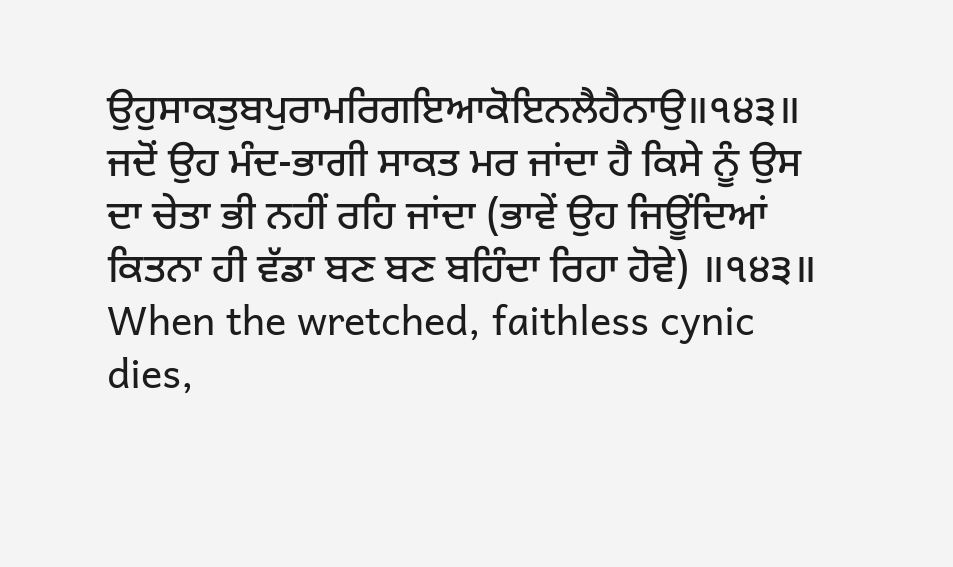ਉਹੁਸਾਕਤੁਬਪੁਰਾਮਰਿਗਇਆਕੋਇਨਲੈਹੈਨਾਉ॥੧੪੩॥
ਜਦੋਂ ਉਹ ਮੰਦ-ਭਾਗੀ ਸਾਕਤ ਮਰ ਜਾਂਦਾ ਹੈ ਕਿਸੇ ਨੂੰ ਉਸ ਦਾ ਚੇਤਾ ਭੀ ਨਹੀਂ ਰਹਿ ਜਾਂਦਾ (ਭਾਵੇਂ ਉਹ ਜਿਊਂਦਿਆਂ ਕਿਤਨਾ ਹੀ ਵੱਡਾ ਬਣ ਬਣ ਬਹਿੰਦਾ ਰਿਹਾ ਹੋਵੇ) ॥੧੪੩॥
When the wretched, faithless cynic dies,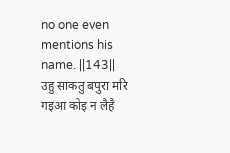no one even mentions his name. ||143||
उहु साकतु बपुरा मरि गइआ कोइ न लैहै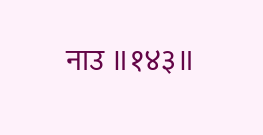नाउ ॥१४३॥